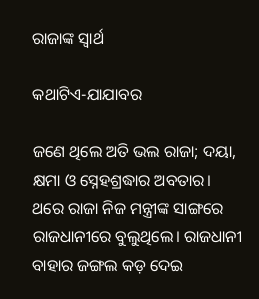ରାଜାଙ୍କ ସ୍ବାର୍ଥ

କଥାଟିଏ-ଯାଯାବର

ଜଣେ ଥିଲେ ଅତି ଭଲ ରାଜା; ଦୟା, କ୍ଷମା ଓ ସ୍ନେହଶ୍ରଦ୍ଧାର ଅବତାର।
ଥରେ ରାଜା ନିଜ ମନ୍ତ୍ରୀଙ୍କ ସାଙ୍ଗରେ ରାଜଧାନୀରେ ବୁଲୁଥିଲେ। ରାଜଧାନୀ ବାହାର ଜଙ୍ଗଲ କଡ଼ ଦେଇ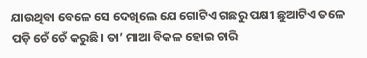ଯାଉଥିବା ବେଳେ ସେ ଦେଖିଲେ ଯେ ଗୋଟିଏ ଗଛରୁ ପକ୍ଷୀ ଛୁଆଟିଏ ତଳେ ପଡ଼ି ଚେଁ ଚେଁ କରୁଛି। ତା’ ମାଆ ବିକଳ ହୋଇ ଚାରି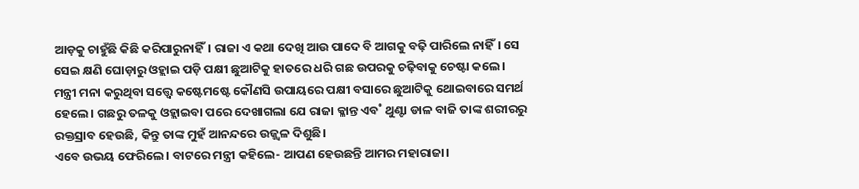ଆଡ଼କୁ ଚାହୁଁଛି କିଛି କରିପାରୁନାହିଁ। ରାଜା ଏ କଥା ଦେଖି ଆଉ ପାଦେ ବି ଆଗକୁ ବଢ଼ି ପାରିଲେ ନାହିଁ। ସେ ସେଇ କ୍ଷଣି ଘୋଡ଼ାରୁ ଓହ୍ଲାଇ ପଡ଼ି ପକ୍ଷୀ ଛୁଆଟିକୁ ହାତରେ ଧରି ଗଛ ଉପରକୁ ଚଢ଼ିବାକୁ ଚେଷ୍ଟା କଲେ। ମନ୍ତ୍ରୀ ମନା କରୁଥିବା ସତ୍ତ୍ବେ କଷ୍ଟେମଷ୍ଟେ କୌଣସି ଉପାୟରେ ପକ୍ଷୀ ବସାରେ ଛୁଆଟିକୁ ଥୋଇବାରେ ସମର୍ଥ ହେଲେ। ଗଛରୁ ତଳକୁ ଓହ୍ଲାଇବା ପରେ ଦେଖାଗଲା ଯେ ରାଜା କ୍ଳାନ୍ତ ଏବ˚ ଥୁଣ୍ଟା ଡାଳ ବାଜି ତାଙ୍କ ଶରୀରରୁ ରକ୍ତସ୍ରାବ ହେଉଛି, କିନ୍ତୁ ତାଙ୍କ ମୁହଁ ଆନନ୍ଦରେ ଉଜ୍ଜ୍ବଳ ଦିଶୁଛି।
ଏବେ ଉଭୟ ଫେରିଲେ। ବାଟରେ ମନ୍ତ୍ରୀ କହିଲେ- ଆପଣ ହେଉଛନ୍ତି ଆମର ମହାରାଜା।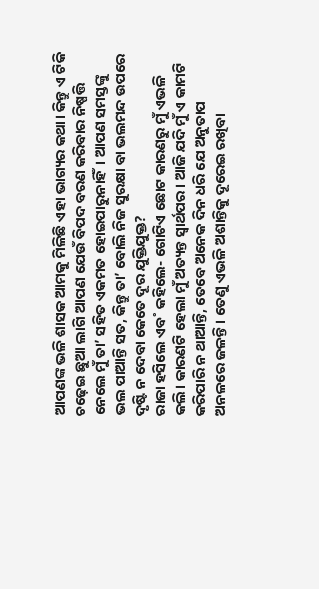ଆପଣଙ୍କ ଭଳି ଶାସକ ଆମକୁ ମିଳିଛି ଏହା ଭାଗ୍ୟର କଥା। କିନ୍ତୁ ଏ ଟିକି ଚଢ଼େଇ ଛୁଆ ଲାଗି ଆପଣ ଯେଉଁ ବିପଦ ବରଣ କରିବାର ନିଷ୍ପତ୍ତି ନେଲେ ମୁଁ ତା’ ସହିତ ଏକମତ ହୋଇପାରୁନାହିଁ। ଆପଣ ସମସ୍ତଙ୍କୁ ଭଲ ପାଆନ୍ତି ସତ, କିନ୍ତୁ ତା’ ବୋଲି ନିଜ ସୁରକ୍ଷା ବା ଭଲମନ୍ଦ ଉପରେ ଦୃଷ୍ଟି ନ ଦେବା କେତେ ଦୂର ଯୁକ୍ତିଯୁକ୍ତ?
ରାଜା ହସିଲେ ଏବ˚ କହିଲେ- ଗୋଟିଏ ଛୋଟ କାରଣରୁ ମୁଁ ଏଭଳି କଲି। କାରଣଟି ହେଲା ମୁଁ ଅତ୍ୟନ୍ତ ସ୍ବାର୍ଥପର। ଆଜି ଯଦି ମୁଁ ଏ କାମଟି କରିପାରି ନ ଥାଆନ୍ତି, ତେବେ ଅନେକ ଦିନ ଧରି ଯେ ଅନୁତାପ ଅନଳରେ ଜଳନ୍ତି। ତେଣୁ ଏଭଳି ଅଶାନ୍ତିକୁ ଦୂରେଇ ରଖିବା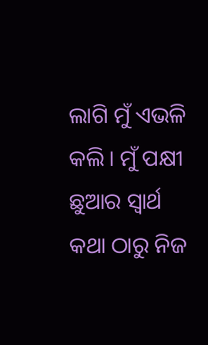ଲାଗି ମୁଁ ଏଭଳି କଲି। ମୁଁ ପକ୍ଷୀ ଛୁଆର ସ୍ବାର୍ଥ କଥା ଠାରୁ ନିଜ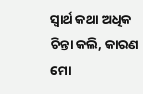ସ୍ବାର୍ଥ କଥା ଅଧିକ ଚିନ୍ତା କଲି, କାରଣ ମୋ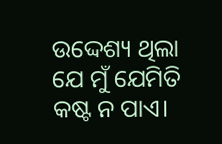ଉଦ୍ଦେଶ୍ୟ ଥିଲା ଯେ ମୁଁ ଯେମିତି କଷ୍ଟ ନ ପାଏ।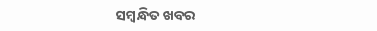ସମ୍ବନ୍ଧିତ ଖବର